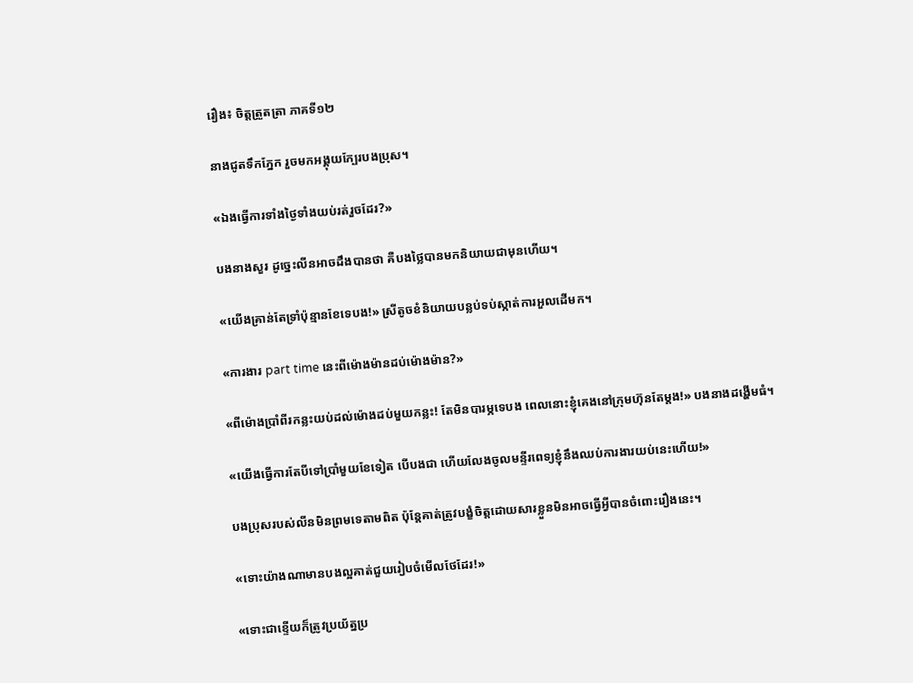រឿង៖ ចិត្តត្រួតត្រា ភាគទី១២

នាងជូតទឹកភ្នែក រួចមកអង្គុយក្បែរបងប្រុស។

«ឯងធ្វើការទាំងថ្ងៃទាំងយប់រត់រួចដែរ?»

បងនាងសួរ ដូច្នេះលីនអាចដឹងបានថា គឺបងថ្លៃបានមកនិយាយជាមុនហើយ។

«យើងគ្រាន់តែទ្រាំប៉ុន្មានខែទេបង!» ស្រីតូចខំនិយាយបន្លប់ទប់ស្កាត់ការអួលដើមក។

«ការងារ part time នេះពីម៉ោងម៉ានដប់ម៉ោងម៉ាន?»

«ពីម៉ោងប្រាំពីរកន្លះយប់ដល់ម៉ោងដប់មួយកន្លះ! តែមិនបារម្ភទេបង ពេលនោះខ្ញុំគេងនៅក្រុមហ៊ុនតែម្តង!» បងនាងដង្ហើមធំ។

«យើងធ្វើការតែបីទៅប្រាំមួយខែទៀត បើបងជា ហើយលែងចូលមន្ទីរពេទ្យខ្ញុំនឹងឈប់ការងារយប់នេះហើយ!»

បងប្រុសរបស់លីនមិនព្រមទេតាមពិត ប៉ុន្តែគាត់ត្រូវបង្ខំចិត្តដោយសារខ្លួនមិនអាចធ្វើអ្វីបានចំពោះរឿងនេះ។

«ទោះយ៉ាងណាមានបងល្អគាត់ជួយរៀបចំមើលថែដែរ!»

«ទោះជាខ្ទើយក៏ត្រូវប្រយ័ត្នប្រ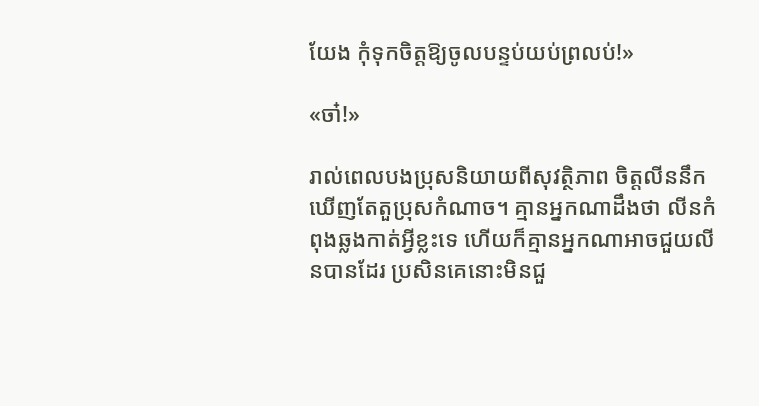យែង កុំទុកចិត្តឱ្យចូលបន្ទប់យប់ព្រលប់!»

«ចា៎!»

រាល់ពេលបងប្រុសនិយាយពីសុវត្ថិភាព ចិត្តលីននឹកឃើញតែតួប្រុសកំណាច។ គ្មានអ្នកណាដឹងថា លីនកំពុងឆ្លងកាត់អ្វីខ្លះទេ ហើយក៏គ្មានអ្នកណាអាចជួយលីនបានដែរ ប្រសិនគេនោះមិនជួ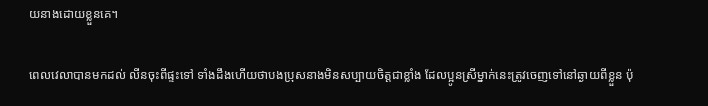យនាងដោយខ្លួនគេ។

ពេលវេលាបានមកដល់ លីនចុះពីផ្ទះទៅ ទាំងដឹងហើយថាបងប្រុសនាងមិនសប្បាយចិត្តជាខ្លាំង ដែលប្អូនស្រីម្នាក់នេះត្រូវចេញទៅនៅឆ្ងាយពីខ្លួន ប៉ុ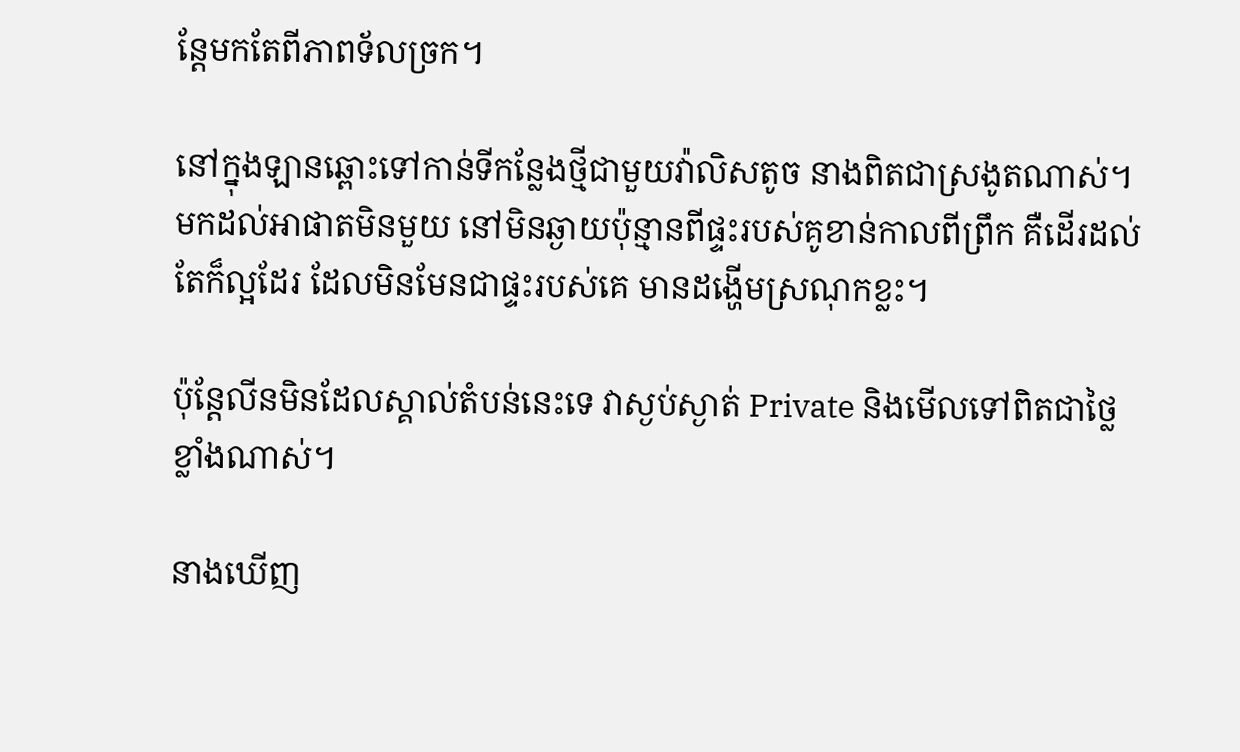ន្តែមកតែពីភាពទ័លច្រក។

នៅក្នុងឡានឆ្ពោះទៅកាន់ទីកន្លែងថ្មីជាមួយវ៉ាលិសតូច នាងពិតជាស្រងូតណាស់។ មកដល់អាផាតមិនមួយ នៅមិនឆ្ងាយប៉ុន្មានពីផ្ទះរបស់គូខាន់កាលពីព្រឹក គឺដើរដល់ តែក៏ល្អដែរ ដែលមិនមែនជាផ្ទះរបស់គេ មានដង្ហើមស្រណុកខ្លះ។

ប៉ុន្តែលីនមិនដែលស្គាល់តំបន់នេះទេ វាស្ងប់ស្ងាត់ Private និងមើលទៅពិតជាថ្លៃខ្លាំងណាស់។

នាងឃើញ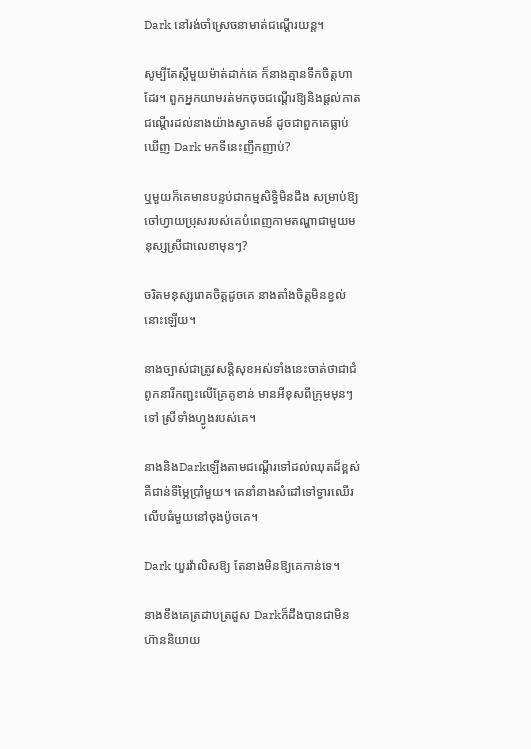Dark នៅរង់ចាំស្រេចនាមាត់ជណ្តើរយន្ត។

សូម្បីតែស្តីមួយម៉ាត់ដាក់គេ ក៏នាងគ្មានទឹកចិត្តហាដែរ។ ពួកអ្នកយាមរត់មកចុចជណ្តើរឱ្យនិងផ្តល់កាតជណ្តើរដល់នាងយ៉ាងស្វាគមន៍ ដូចជាពួកគេធ្លាប់ឃើញ Dark មកទីនេះញឹកញាប់?

ឬមួយក៏គេមានបន្ទប់ជាកម្មសិទ្ធិមិនដឹង សម្រាប់ឱ្យចៅហ្វាយប្រុសរបស់គេបំពេញកាមតណ្ហាជាមួយមនុស្សស្រីជាលេខាមុនៗ?

ចរិតមនុស្សរោគចិត្តដូចគេ នាងតាំងចិត្តមិនខ្វល់នោះឡើយ។

នាងច្បាស់ជាត្រូវសន្តិសុខអស់ទាំងនេះចាត់ថាជាជំពូកនារីកញ្ជះលើគ្រែគូខាន់ មានអីខុសពីក្រុមមុនៗទៅ ស្រីទាំងហ្វូងរបស់គេ។

នាងនិងDarkឡើងតាមជណ្ដើរទៅដល់ឈុតដ៏ខ្ពស់គឺជាន់ទីម្ភៃប្រាំមួយ។ គេនាំនាងសំដៅទៅទ្វារឈើរលើបធំមួយនៅចុងប៉ូចគេ។

Dark យួរវ៉ាលិសឱ្យ តែនាងមិនឱ្យគេកាន់ទេ។

នាងខឹងគេត្រដាបត្រដួស Darkក៏ដឹងបានជាមិនហ៊ាននិយាយ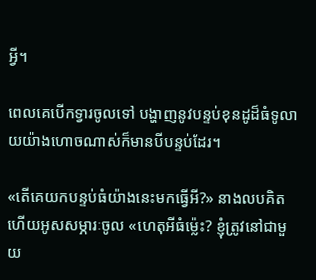អ្វី។

ពេលគេបើកទ្វារចូលទៅ បង្ហាញនូវបន្ទប់ខុនដូដ៏ធំទូលាយយ៉ាងហោចណាស់ក៏មានបីបន្ទប់ដែរ។

«តើគេយកបន្ទប់ធំយ៉ាងនេះមកធ្វើអី?» នាងលបគិតហើយអូសសម្ភារៈចូល «ហេតុអីធំម្ល៉េះ? ខ្ញុំត្រូវនៅជាមួយ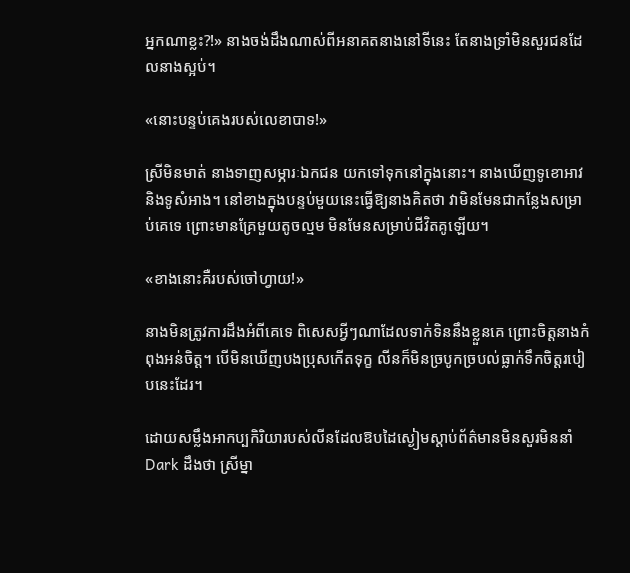អ្នកណាខ្លះ?!» នាងចង់ដឹងណាស់ពីអនាគតនាងនៅទីនេះ តែនាងទ្រាំមិនសួរជនដែលនាងស្អប់។

«នោះបន្ទប់គេងរបស់លេខាបាទ!»

ស្រីមិនមាត់ នាងទាញសម្ភារៈឯកជន យកទៅទុកនៅក្នុងនោះ។ នាងឃើញទូខោអាវ និងទូសំអាង។ នៅខាងក្នុងបន្ទប់មួយនេះធ្វើឱ្យនាងគិតថា វាមិនមែនជាកន្លែងសម្រាប់គេទេ ព្រោះមានគ្រែមួយតូចល្មម មិនមែនសម្រាប់ជីវិតគូឡើយ។

«ខាងនោះគឺរបស់ចៅហ្វាយ!»

នាងមិនត្រូវការដឹងអំពីគេទេ ពិសេសអ្វីៗណាដែលទាក់ទិននឹងខ្លួនគេ ព្រោះចិត្តនាងកំពុងអន់ចិត្ត។ បើមិនឃើញបងប្រុសកើតទុក្ខ លីនក៏មិនច្របូកច្របល់ធ្លាក់ទឹកចិត្តរបៀបនេះដែរ។

ដោយសម្លឹងអាកប្បកិរិយារបស់លីនដែលឱបដៃស្ងៀមស្តាប់ព័ត៌មានមិនសួរមិននាំ Dark ដឹងថា ស្រីម្នា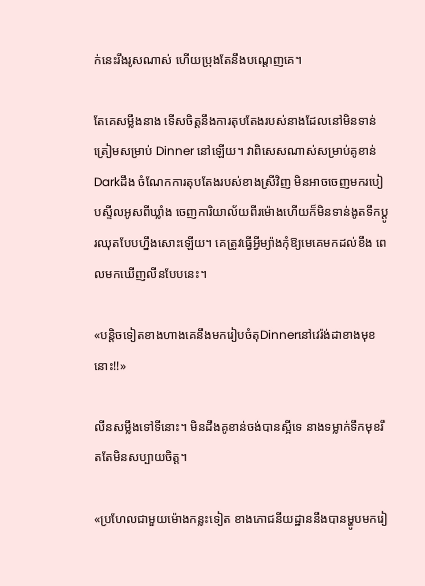ក់នេះរឹងរូសណាស់ ហើយប្រុងតែនឹងបណ្តេញគេ។

តែគេសម្លឹងនាង ទើសចិត្តនឹងការតុបតែងរបស់នាងដែលនៅមិនទាន់ត្រៀមសម្រាប់ Dinner នៅឡើយ។ វាពិសេសណាស់សម្រាប់គូខាន់ Darkដឹង ចំណែកការតុបតែងរបស់ខាងស្រីវិញ មិនអាចចេញមករបៀបស្ទីលអូសពីឃ្លាំង ចេញការិយាល័យពីរម៉ោងហើយក៏មិនទាន់ងូតទឹកប្តូរឈុតបែបហ្នឹងសោះឡើយ។ គេត្រូវធ្វើអ្វីម្យ៉ាងកុំឱ្យមេគេមកដល់ខឹង ពេលមកឃើញលីនបែបនេះ។

«បន្តិចទៀតខាងហាងគេនឹងមករៀបចំតុDinnerនៅវេរ៉ង់ដាខាងមុខនោះ!!»

លីនសម្លឹងទៅទីនោះ។ មិនដឹងគូខាន់ចង់បានស្អីទេ នាងទម្លាក់ទឹកមុខរឹតតែមិនសប្បាយចិត្ត។

«ប្រហែលជាមួយម៉ោងកន្លះទៀត ខាងភោជនីយដ្ឋាននឹងបានម្ហូបមករៀ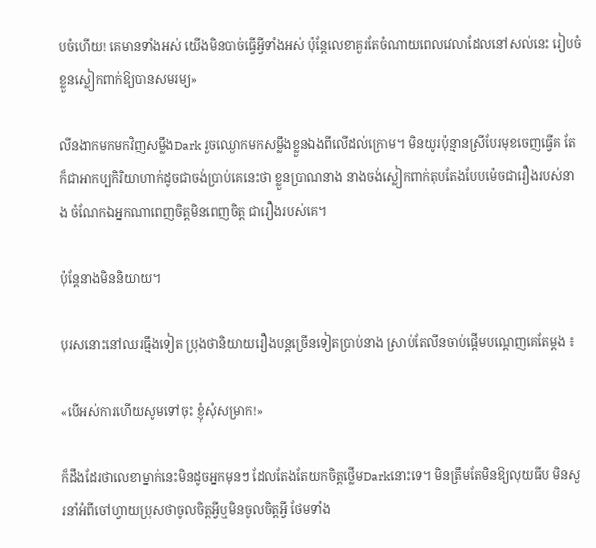បចំហើយ! គេមានទាំងអស់ យើងមិនបាច់ធ្វើអ្វីទាំងអស់ ប៉ុន្តែលេខាគួរតែចំណាយពេលវេលាដែលនៅសល់នេះ រៀបចំខ្លួនស្លៀកពាក់ឱ្យបានសមរម្យ»

លីនងាកមកមកវិញសម្លឹងDark រួចឈ្ងោកមកសម្លឹងខ្លួនឯងពីលើដល់ក្រោម។ មិនយូរប៉ុន្មានស្រីបែរមុខចេញធ្វើគ តែក៏ជាអាកប្បកិរិយាហាក់ដូចជាចង់ប្រាប់គេនេះថា ខ្លួនប្រាណនាង នាងចង់ស្លៀកពាក់តុបតែងបែបម៉េចជារឿងរបស់នាង ចំណែកឯអ្នកណាពេញចិត្តមិនពេញចិត្ត ជារឿងរបស់គេ។

ប៉ុន្តែនាងមិននិយាយ។

បុរសនោះនៅឈរធ្មឹងទៀត ប្រុងថានិយាយរឿងបន្តច្រើនទៀតប្រាប់នាង ស្រាប់តែលីនចាប់ផ្តើមបណ្ដេញគេតែម្ដង ៖

«បើអស់ការហើយសូមទៅចុះ ខ្ញុំសុំសម្រាក!»

ក៏ដឹងដែរថាលេខាម្នាក់នេះមិនដូចអ្នកមុនៗ ដែលតែងតែយកចិត្តថ្លើមDarkនោះទេ។ មិនត្រឹមតែមិនឱ្យលុយធីប មិនសួរនាំអំពីចៅហ្វាយប្រុសថាចូលចិត្តអ្វីឬមិនចូលចិត្តអ្វី ថែមទាំង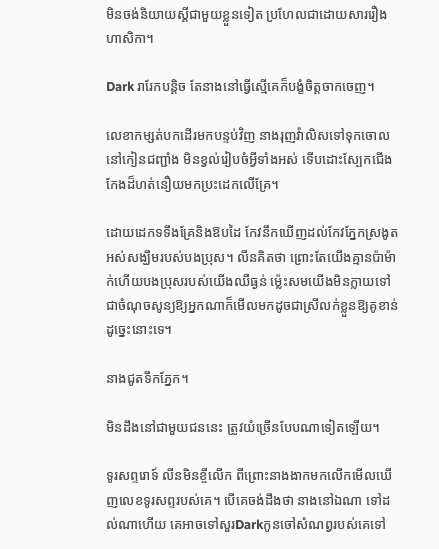មិនចង់និយាយស្តីជាមួយខ្លួនទៀត ប្រហែលជាដោយសាររឿងហាសិកា។

Dark រារែកបន្តិច តែនាងនៅធ្វើស្មើគេក៏បង្ខំចិត្តចាកចេញ។

លេខាកម្សត់បកដើរមកបន្ទប់វិញ នាងរុញវ៉ាលិសទៅទុកចោលនៅកៀនជញ្ជាំង មិនខ្វល់រៀបចំអ្វីទាំងអស់ ទើបដោះស្បែកជើងកែងដ៏ហត់នឿយមកប្រះដេកលើគ្រែ។

ដោយដេកទទឹងគ្រែនិងឱបដៃ កែវនឹកឃើញដល់កែវភ្នែកស្រងូតអស់សង្ឃឹមរបស់បងប្រុស។ លីនគិតថា ព្រោះតែយើងគ្មានប៉ាម៉ាក់ហើយបងប្រុសរបស់យើងឈឺធ្ងន់ ម្ល៉េះសមយើងមិនក្លាយទៅជាចំណុចសូន្យឱ្យអ្នកណាក៏មើលមកដូចជាស្រីលក់ខ្លួនឱ្យគូខាន់ដូច្នេះនោះទេ។

នាងជូតទឹកភ្នែក។

មិនដឹងនៅជាមួយជននេះ ត្រូវយំច្រើនបែបណាទៀតឡើយ។

ទូរសព្ទរោទ៍ លីនមិនខ្ចីលើក ពីព្រោះនាងងាកមកលើកមើលឃើញលេខទូរសព្ទរបស់គេ។ បើគេចង់ដឹងថា នាងនៅឯណា ទៅដល់ណាហើយ គេអាចទៅសួរDarkកូនចៅសំណព្វរបស់គេទៅ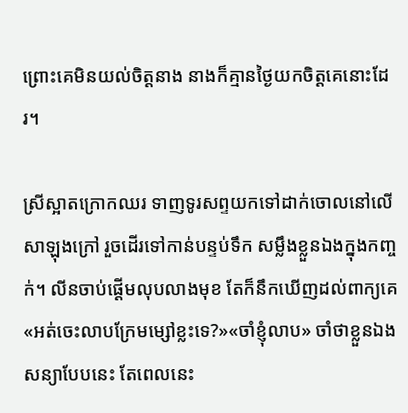ព្រោះគេមិនយល់ចិត្តនាង នាងក៏គ្មានថ្ងៃយកចិត្តគេនោះដែរ។

ស្រីស្អាតក្រោកឈរ ទាញទូរសព្ទយកទៅដាក់ចោលនៅលើសាឡុងក្រៅ រួចដើរទៅកាន់បន្ទប់ទឹក សម្លឹងខ្លួនឯងក្នុងកញ្ចក់។ លីនចាប់ផ្តើមលុបលាងមុខ តែក៏នឹកឃើញដល់ពាក្យគេ«អត់ចេះលាបក្រែមម្សៅខ្លះទេ?»«ចាំខ្ញុំលាប» ចាំថាខ្លួនឯងសន្យាបែបនេះ តែពេលនេះ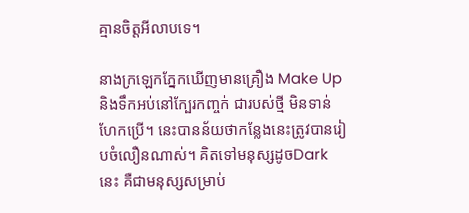គ្មានចិត្តអីលាបទេ។

នាងក្រឡេកភ្នែកឃើញមានគ្រឿង Make Up និងទឹកអប់នៅក្បែរកញ្ចក់ ជារបស់ថ្មី មិនទាន់ហែកប្រើ។ នេះបានន័យថាកន្លែងនេះត្រូវបានរៀបចំលឿនណាស់។ គិតទៅមនុស្សដូចDarkនេះ គឺជាមនុស្សសម្រាប់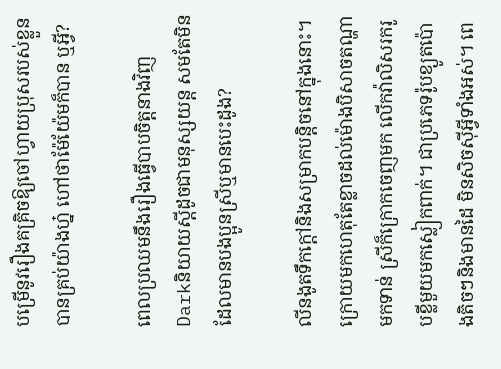បម្រើនូវរឿងគគ្រិចឱ្យចៅហ្វាយប្រុសរបស់ខ្លួនបានគ្រប់យ៉ាងហ្ន៎ ហៅថាម៉ែយ៉ែមក៏បាន ឬអ្វី?

ពេលប្រឈមនឹងរឿងធ្វើបាបចិត្តនាងវិញ Darkនិយាយស្តីដូចជាមនុស្សយន្ដ សមតែមិនដែលមានបងប្អូនស្រីឬមានបេះដូង?

លីនងូតទឹកក្តៅនិងសម្រាកបន្តិចនៅក្នុងនោះ។ ក្រោយមកហេតុតែខ្លាចដល់ម៉ោងបិសាចតណ្ហាមកទាន់ ស្រីក៏ក្រោកចេញមក លើកវ៉ាលិសរករូបខ្លីមួយមកស្លៀកពាក់។ ជាប្រភេទរ៉ូបខ្យូតប៉ោងតិចៗនិងមានដៃ មិនសិចស៊ីអ្វីទាំងអស់។ ពេ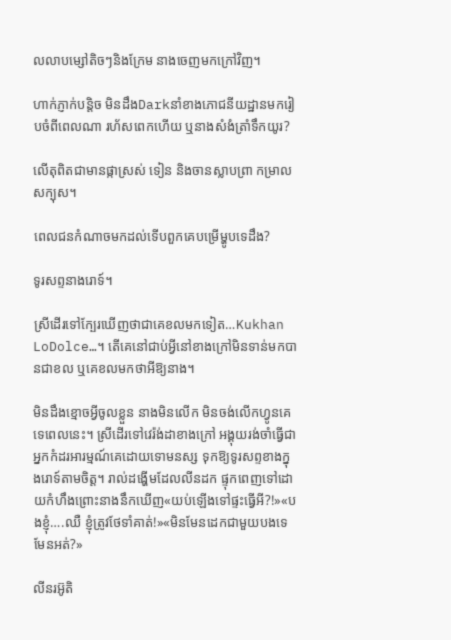លលាបម្សៅតិចៗនិងក្រែម នាងចេញមកក្រៅវិញ។

ហាក់ភ្ញាក់បន្តិច មិនដឹងDarkនាំខាងភោជនីយដ្ឋានមករៀបចំពីពេលណា រហ័សពេកហើយ ឬនាងសំងំត្រាំទឹកយូរ?

លើតុពិតជាមានផ្កាស្រស់ ទៀន និងចានស្លាបព្រា កម្រាលសក្បុស។

ពេលជនកំណាចមកដល់ទើបពួកគេបម្រើម្ហូបទេដឹង?

ទូរសព្ទនាងរោទ៍។

ស្រីដើរទៅក្បែរឃើញថាជាគេខលមកទៀត…Kukhan LoDolce…។ តើគេនៅជាប់អ្វីនៅខាងក្រៅមិនទាន់មកបានជាខល ឬគេខលមកថាអីឱ្យនាង។

មិនដឹងខ្មោចអ្វីចូលខ្លួន នាងមិនលើក មិនចង់លើកហ្វូនគេទេពេលនេះ។ ស្រីដើរទៅវេរ៉ង់ដាខាងក្រៅ អង្គុយរង់ចាំធ្វើជាអ្នកកំដរអារម្មណ៍គេដោយទោមនស្ស ទុកឱ្យទូរសព្ទខាងក្នុងរោទ៍តាមចិត្ត។ រាល់ដង្ហើមដែលលីនដក ផ្ទុកពេញទៅដោយកំហឹងព្រោះនាងនឹកឃើញ«យប់ឡើងទៅផ្ទះធ្វើអី?!»«បងខ្ញុំ….ឈឺ ខ្ញុំត្រូវថែទាំគាត់!»«មិនមែនដេកជាមួយបងទេមែនអត់?»

លីនរអ៊ូតិ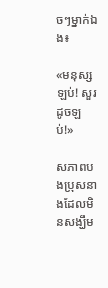ចៗម្នាក់ឯង៖

«មនុស្សឡប់! សួរដូចឡប់!»

សភាពបងប្រុសនាងដែលមិនសង្ឃឹម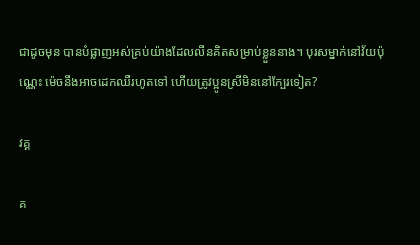ជាដូចមុន បានបំផ្លាញអស់គ្រប់យ៉ាងដែលលីនគិតសម្រាប់ខ្លួននាង។ បុរសម្នាក់នៅវ័យប៉ុណ្ណេះ ម៉េចនឹងអាចដេកឈឺរហូតទៅ ហើយត្រូវប្អូនស្រីមិននៅក្បែរទៀត?

វគ្គ

គ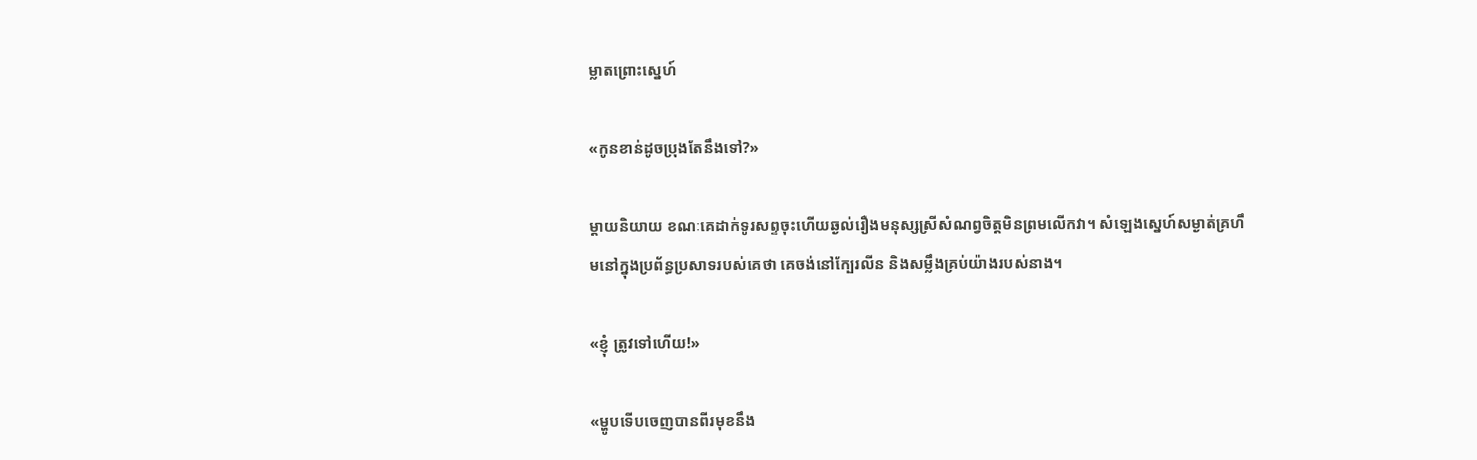ម្លាតព្រោះស្នេហ៍

«កូនខាន់ដូចប្រុងតែនឹងទៅ?»

ម្តាយនិយាយ ខណៈគេដាក់ទូរសព្ទចុះហើយឆ្ងល់រឿងមនុស្សស្រីសំណព្វចិត្តមិនព្រមលើកវា។ សំឡេងស្នេហ៍សម្ងាត់គ្រហឹមនៅក្នុងប្រព័ន្ធប្រសាទរបស់គេថា គេចង់នៅក្បែរលីន និងសម្លឹងគ្រប់យ៉ាងរបស់នាង។

«ខ្ញុំ ត្រូវទៅហើយ!»

«ម្ហូបទើបចេញបានពីរមុខនឹង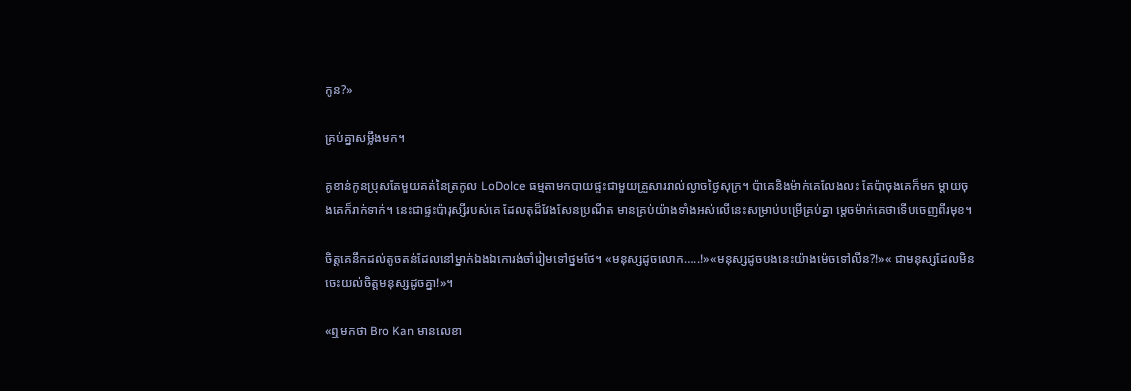កូន?»

គ្រប់គ្នាសម្លឹងមក។

គូខាន់កូនប្រុសតែមួយគត់នៃត្រកូល LoDolce ធម្មតាមកបាយផ្ទះជាមួយគ្រួសាររាល់ល្ងាចថ្ងៃសុក្រ។ ប៉ាគេនិងម៉ាក់គេលែងលះ តែប៉ាចុងគេក៏មក ម្តាយចុងគេក៏រាក់ទាក់។ នេះជាផ្ទះប៉ារុស្សីរបស់គេ ដែលតុដ៏វែងសែនប្រណីត មានគ្រប់យ៉ាងទាំងអស់លើនេះសម្រាប់បម្រើគ្រប់គ្នា ម្តេចម៉ាក់គេថាទើបចេញពីរមុខ។

ចិត្តគេនឹកដល់តូចតន់ដែលនៅម្នាក់ឯងឯកោរង់ចាំរៀមទៅថ្នមថែ។ «មនុស្សដូចលោក…..!»«មនុស្សដូចបងនេះយ៉ាងម៉េចទៅលីន?!»« ជាមនុស្សដែលមិនចេះយល់ចិត្តមនុស្សដូចគ្នា!»។

«ឮមកថា Bro Kan មានលេខា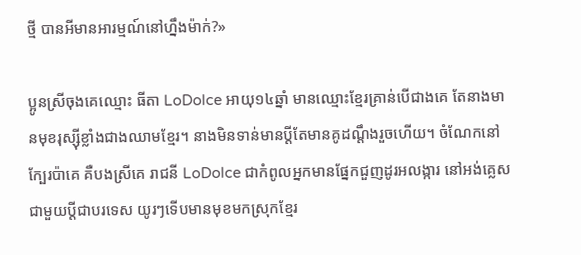ថ្មី បានអីមានអារម្មណ៍នៅហ្នឹងម៉ាក់?»

ប្អូនស្រីចុងគេឈ្មោះ ធីតា LoDolce អាយុ១៤ឆ្នាំ មានឈ្មោះខ្មែរគ្រាន់បើជាងគេ តែនាងមានមុខរុស្ស៊ីខ្លាំងជាងឈាមខ្មែរ។ នាងមិនទាន់មានប្តីតែមានគូដណ្តឹងរួចហើយ។ ចំណែកនៅក្បែរប៉ាគេ គឺបងស្រីគេ រាជនី LoDolce ជាកំពូលអ្នកមានផ្នែកជួញដូរអលង្ការ នៅអង់គ្លេសជាមួយប្តីជាបរទេស យូរៗទើបមានមុខមកស្រុកខ្មែរ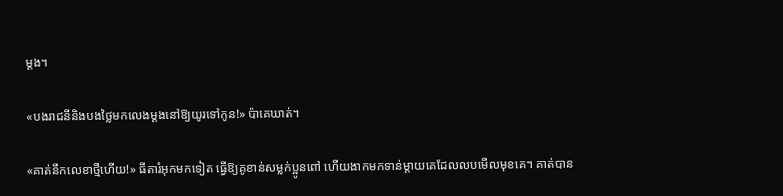ម្តង។

«បងរាជនីនិងបងថ្លៃមកលេងម្តងនៅឱ្យយូរទៅកូន!» ប៉ាគេឃាត់។

«គាត់នឹកលេខាថ្មីហើយ!» ធីតារំអុកមកទៀត ធ្វើឱ្យគូខាន់សម្លក់ប្អូនពៅ ហើយងាកមកទាន់ម្តាយគេដែលលបមើលមុខគេ។ គាត់បាន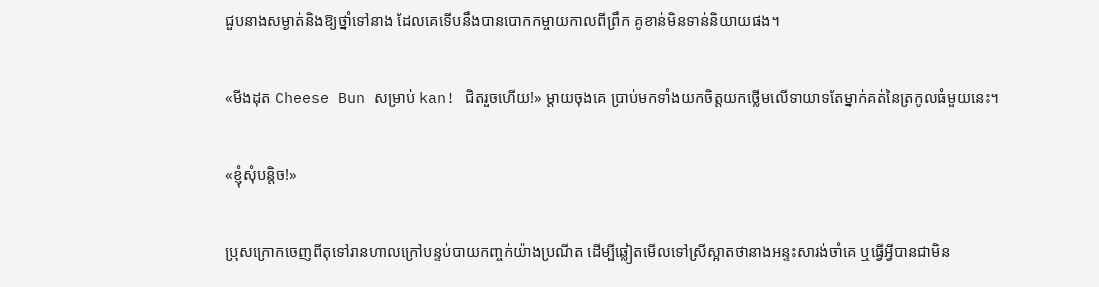ជួបនាងសម្ងាត់និងឱ្យថ្នាំទៅនាង ដែលគេទើបនឹងបានបោកកម្ចាយកាលពីព្រឹក គូខាន់មិនទាន់និយាយផង។

«មីងដុត Cheese Bun សម្រាប់ kan! ជិតរួចហើយ!» ម្តាយចុងគេ ប្រាប់មកទាំងយកចិត្តយកថ្លើមលើទាយាទតែម្នាក់គត់នៃត្រកូលធំមួយនេះ។

«ខ្ញុំសុំបន្តិច!»

ប្រុសក្រោកចេញពីតុទៅរានហាលក្រៅបន្ទប់បាយកញ្ចក់យ៉ាងប្រណីត ដើម្បីឆ្លៀតមើលទៅស្រីស្អាតថានាងអន្ទះសារង់ចាំគេ ឬធ្វើអ្វីបានជាមិន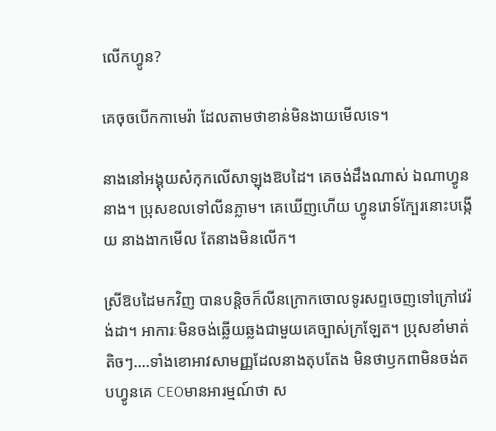លើកហ្វូន?

គេចុចបើកកាមេរ៉ា ដែលតាមថាខាន់មិនងាយមើលទេ។

នាងនៅអង្គុយសំកុកលើសាឡុងឱបដៃ។ គេចង់ដឹងណាស់ ឯណាហ្វូននាង។ ប្រុសខលទៅលីនភ្លាម។ គេឃើញហើយ ហ្វូនរោទ៍ក្បែរនោះបង្កើយ នាងងាកមើល តែនាងមិនលើក។

ស្រីឱបដៃមកវិញ បានបន្តិចក៏លីនក្រោកចោលទូរសព្ទចេញទៅក្រៅវេរ៉ង់ដា។ អាការៈមិនចង់ឆ្លើយឆ្លងជាមួយគេច្បាស់ក្រឡែត។ ប្រុសខាំមាត់តិចៗ….ទាំងខោអាវសាមញ្ញដែលនាងតុបតែង មិនថាឫកពាមិនចង់តបហ្វូនគេ CEOមានអារម្មណ៍ថា ស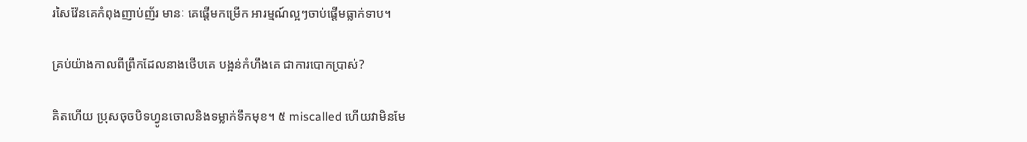រសៃវ៉ែនគេកំពុងញាប់ញ័រ មានៈ គេផ្តើមកម្រើក អារម្មណ៍ល្អៗចាប់ផ្តើមធ្លាក់ទាប។

គ្រប់យ៉ាងកាលពីព្រឹកដែលនាងថើបគេ បង្អន់កំហឹងគេ ជាការបោកប្រាស់?

គិតហើយ ប្រុសចុចបិទហ្វូនចោលនិងទម្លាក់ទឹកមុខ។ ៥ miscalled ហើយវាមិនមែ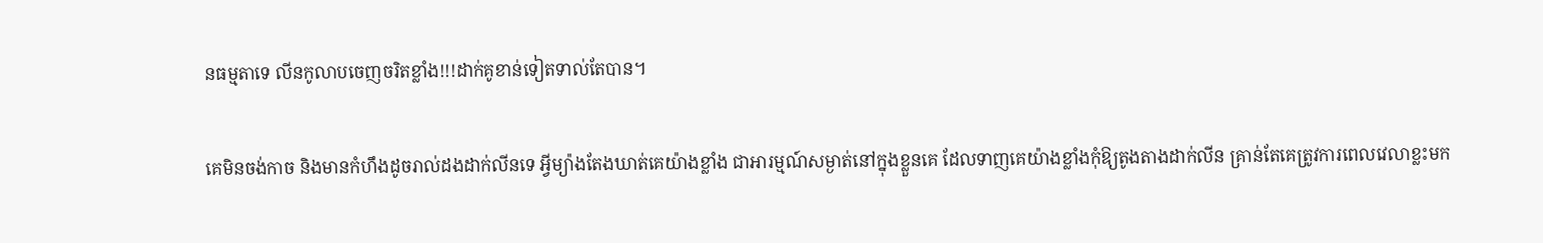នធម្មតាទេ លីនកូលាបចេញចរិតខ្លាំង!!!ដាក់គូខាន់ទៀតទាល់តែបាន។

គេមិនចង់កាច និងមានកំហឹងដូចរាល់ដងដាក់លីនទេ អ្វីម្យ៉ាងតែងឃាត់គេយ៉ាងខ្លាំង ជាអារម្មណ៍សម្ងាត់នៅក្នុងខ្លួនគេ ដែលទាញគេយ៉ាងខ្លាំងកុំឱ្យតូងតាងដាក់លីន គ្រាន់តែគេត្រូវការពេលវេលាខ្លះមក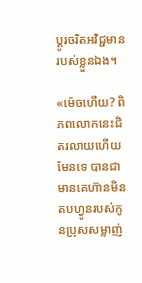ប្តូរចរិតអវិជ្ជមានរបស់ខ្លួនឯង។

«ម៉េចហើយ? ពិភពលោកនេះជិតរលាយហើយមែនទេ បានជាមានគេហ៊ានមិនតបហ្វូនរបស់កូនប្រុសសម្លាញ់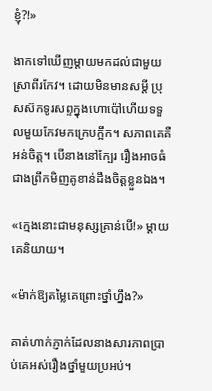ខ្ញុំ?!»

ងាកទៅឃើញម្តាយមកដល់ជាមួយស្រាពីរកែវ។ ដោយមិនមានសម្តី ប្រុសស៊កទូរសព្ទក្នុងហោប៉ៅហើយទទួលមួយកែវមកក្រេបក្អឹក។ សភាពគេគឺអន់ចិត្ត។ បើនាងនៅក្បែរ រឿងអាចធំជាងព្រឹកមិញគូខាន់ដឹងចិត្តខ្លួនឯង។

«ក្មេងនោះជាមនុស្សគ្រាន់បើ!» ម្តាយគេនិយាយ។

«ម៉ាក់ឱ្យតម្លៃគេព្រោះថ្នាំហ្នឹង?»

គាត់ហាក់ភ្ញាក់ដែលនាងសារភាពប្រាប់គេអស់រឿងថ្នាំមួយប្រអប់។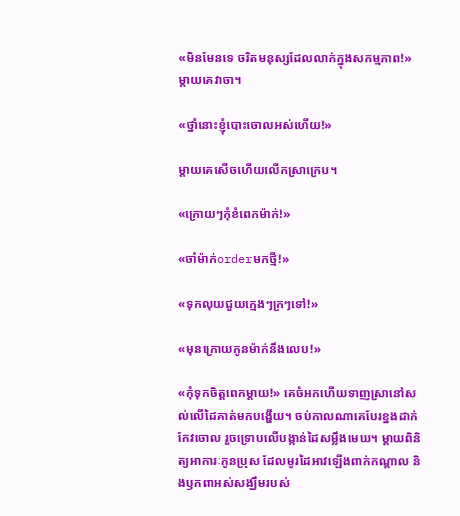«មិនមែនទេ ចរិតមនុស្សដែលលាក់ក្នុងសកម្មភាព!» ម្តាយគេវាចា។

«ថ្នាំនោះខ្ញុំបោះចោលអស់ហើយ!»

ម្តាយគេសើចហើយលើកស្រាក្រេប។

«ក្រោយៗកុំខំពេកម៉ាក់!»

«ចាំម៉ាក់orderមកថ្មី!»

«ទុកលុយជួយក្មេងៗក្រៗទៅ!»

«មុនក្រោយកូនម៉ាក់នឹងលេប!»

«កុំទុកចិត្តពេកម្តាយ!» គេចំអកហើយទាញស្រានៅសល់លើដៃគាត់មកបង្ហើយ។ ចប់កាលណាគេបែរខ្នងដាក់កែវចោល រួចទ្រោបលើបង្កាន់ដៃសម្លឹងមេឃ។ ម្តាយពិនិត្យអាការៈកូនប្រុស ដែលមូរដៃអាវឡើងពាក់កណ្តាល និងឫកពាអស់សង្ឃឹមរបស់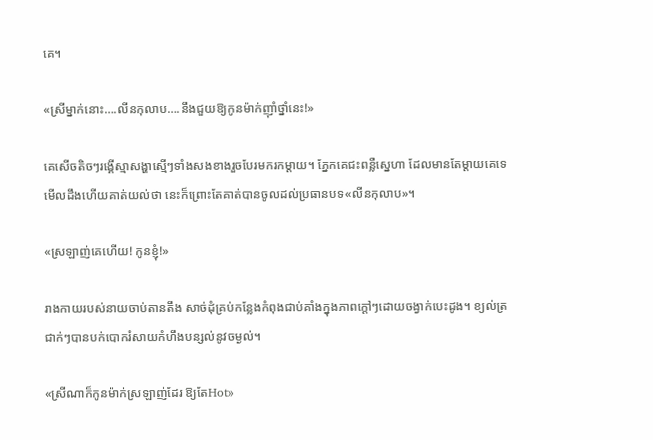គេ។

«ស្រីម្នាក់នោះ….លីនកុលាប….នឹងជួយឱ្យកូនម៉ាក់ញ៉ាំថ្នាំនេះ!»

គេសើចតិចៗរង្គើស្មាសង្ហាស្មើៗទាំងសងខាងរួចបែរមករកម្តាយ។ ភ្នែកគេជះពន្លឺស្នេហា ដែលមានតែម្តាយគេទេមើលដឹងហើយគាត់យល់ថា នេះក៏ព្រោះតែគាត់បានចូលដល់ប្រធានបទ«លីនកុលាប»។

«ស្រឡាញ់គេហើយ! កូនខ្ញុំ!»

រាងកាយរបស់នាយចាប់តានតឹង សាច់ដុំគ្រប់កន្លែងកំពុងជាប់គាំងក្នុងភាពក្តៅៗដោយចង្វាក់បេះដូង។ ខ្យល់ត្រជាក់ៗបានបក់បោករំសាយកំហឹងបន្សល់នូវចម្ងល់។

«ស្រីណាក៏កូនម៉ាក់ស្រឡាញ់ដែរ ឱ្យតែHot»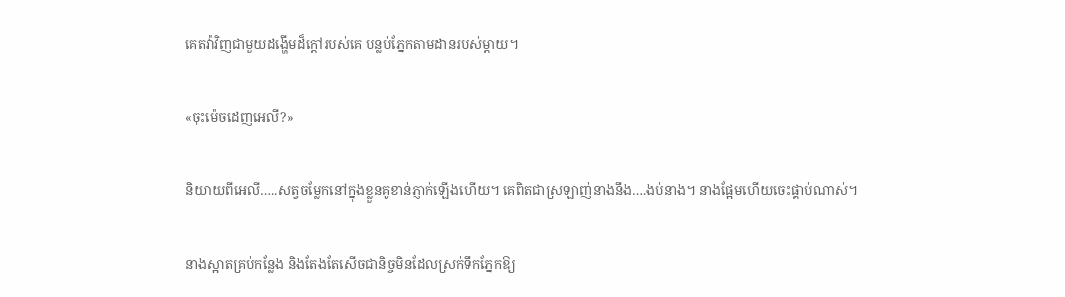គេតវ៉ាវិញជាមួយដង្ហើមដ៏ក្តៅរបស់គេ បន្លប់ភ្នែកតាមដានរបស់ម្តាយ។

«ចុះម៉េចដេញអេលី?»

និយាយពីអេលី…..សត្វចម្លែកនៅក្នុងខ្លួនគូខាន់ភ្ញាក់ឡើងហើយ។ គេពិតជាស្រឡាញ់នាងនឹង….ងប់នាង។ នាងផ្អែមហើយចេះផ្គាប់ណាស់។

នាងស្អាតគ្រប់កន្លែង និងតែងតែសើចជានិច្ចមិនដែលស្រក់ទឹកភ្នែកឱ្យ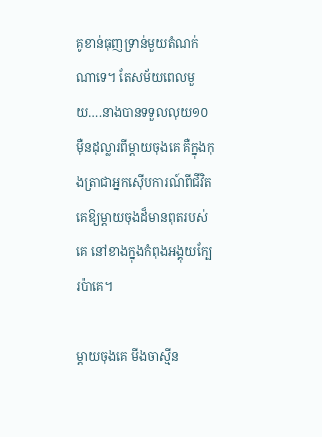គូខាន់ធុញទ្រាន់មួយតំណក់ណាទេ។ តែសម័យពេលមួយ….នាងបានទទួលលុយ១០ម៉ឺនដុល្លារពីម្តាយចុងគេ គឺក្នុងកុងត្រាជាអ្នកស៊ើបការណ៍ពីជីវិតគេឱ្យម្តាយចុងដ៏មានពុតរបស់គេ នៅខាងក្នុងកំពុងអង្គុយក្បែរប៉ាគេ។

ម្តាយចុងគេ មីងចាស្មីន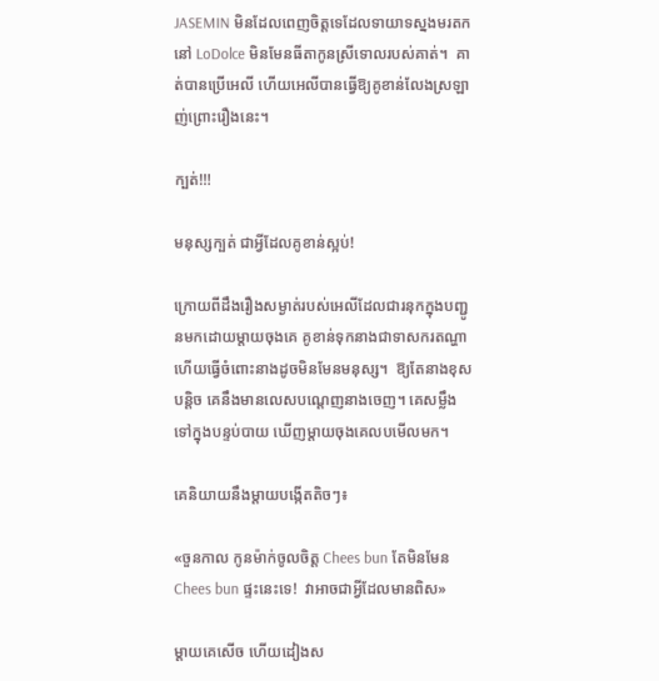JASEMIN មិនដែលពេញចិត្តទេដែលទាយាទស្នងមរតកនៅ LoDolce មិនមែនធីតាកូនស្រីទោលរបស់គាត់។  គាត់បានប្រើអេលី ហើយអេលីបានធ្វើឱ្យគូខាន់លែងស្រឡាញ់ព្រោះរឿងនេះ។

ក្បត់!!!

មនុស្សក្បត់ ជាអ្វីដែលគូខាន់ស្អប់!

ក្រោយពីដឹងរឿងសម្ងាត់របស់អេលីដែលជារនុកក្នុងបញ្ជូនមកដោយម្តាយចុងគេ គូខាន់ទុកនាងជាទាសករតណ្ហាហើយធ្វើចំពោះនាងដូចមិនមែនមនុស្ស។  ឱ្យតែនាងខុសបន្តិច គេនឹងមានលេសបណ្តេញនាងចេញ។ គេសម្លឹងទៅក្នុងបន្ទប់បាយ ឃើញម្តាយចុងគេលបមើលមក។

គេនិយាយនឹងម្តាយបង្កើតតិចៗ៖

«ចួនកាល កូនម៉ាក់ចូលចិត្ត Chees bun តែមិនមែន Chees bun ផ្ទះនេះទេ!  វាអាចជាអ្វីដែលមានពិស»

ម្តាយគេសើច ហើយដៀងស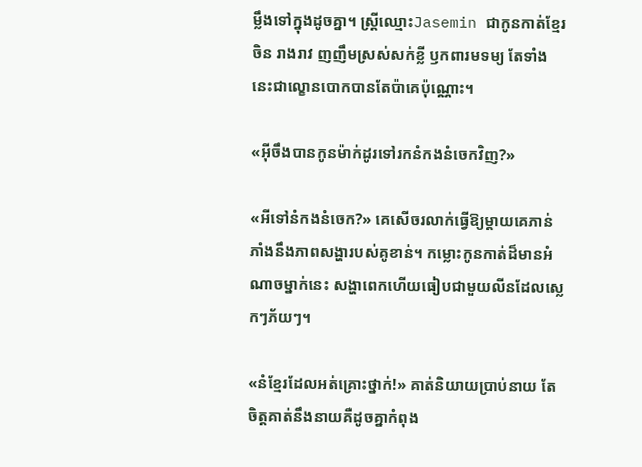ម្លឹងទៅក្នុងដូចគ្នា។ ស្ត្រីឈ្មោះJasemin ជាកូនកាត់ខ្មែរចិន រាងរាវ ញញឹមស្រស់សក់ខ្លី ឫកពារមទម្យ តែទាំងនេះជាល្ខោនបោកបានតែប៉ាគេប៉ុណ្ណោះ។

«អ៊ីចឹងបានកូនម៉ាក់ដូរទៅរកនំកងនំចេកវិញ?»

«អីទៅនំកងនំចេក?» គេសើចរលាក់ធ្វើឱ្យម្តាយគេភាន់ភាំងនឹងភាពសង្ហារបស់គូខាន់។ កម្លោះកូនកាត់ដ៏មានអំណាចម្នាក់នេះ សង្ហាពេកហើយធៀបជាមួយលីនដែលស្លេកៗភ័យៗ។

«នំខ្មែរដែលអត់គ្រោះថ្នាក់!» គាត់និយាយប្រាប់នាយ តែចិត្តគាត់នឹងនាយគឺដូចគ្នាកំពុង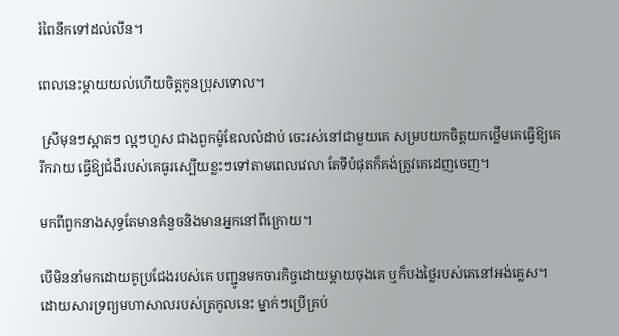រំពៃនឹកទៅដល់លីន។

ពេលនេះម្តាយយល់ហើយចិត្តកូនប្រុសទោល។

 ស្រីមុនៗស្អាតៗ ល្អៗហួស ជាងពួកម៉ូឌែលលំដាប់ ចេះរស់នៅជាមួយគេ សម្របយកចិត្តយកថ្លើមគេធ្វើឱ្យគេរីករាយ ធ្វើឱ្យជំងឺរបស់គេធូរស្បើយខ្លះៗទៅតាមពេលវេលា តែទីបំផុតក៏គង់ត្រូវគេដេញចេញ។

មកពីពួកនាងសុទ្ធតែមានគំនួចនិងមានអ្នកនៅពីក្រោយ។

បើមិននាំមកដោយគូប្រជែងរបស់គេ បញ្ជូនមកចារកិច្ចដោយម្តាយចុងគេ ឬក៏បងថ្លៃរបស់គេនៅអង់គ្លេស។ ដោយសារទ្រព្យមហាសាលរបស់ត្រកូលនេះ ម្នាក់ៗប្រើគ្រប់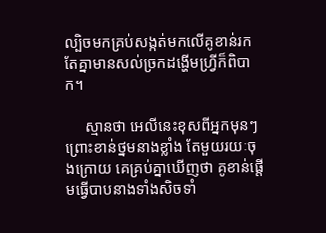ល្បិចមកគ្រប់សង្កត់មកលើគូខាន់រកតែគ្នាមានសល់ច្រកដង្ហើមហ្វ្រីក៏ពិបាក។

     ស្មានថា អេលីនេះខុសពីអ្នកមុនៗ ព្រោះខាន់ថ្នមនាងខ្លាំង តែមួយរយៈចុងក្រោយ គេគ្រប់គ្នាឃើញថា គូខាន់ផ្តើមធ្វើបាបនាងទាំងសិចទាំ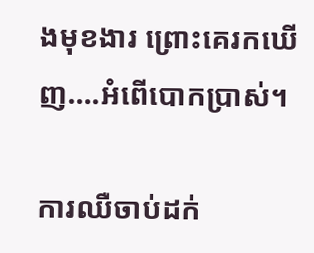ងមុខងារ ព្រោះគេរកឃើញ….អំពើបោកប្រាស់។

ការឈឺចាប់ដក់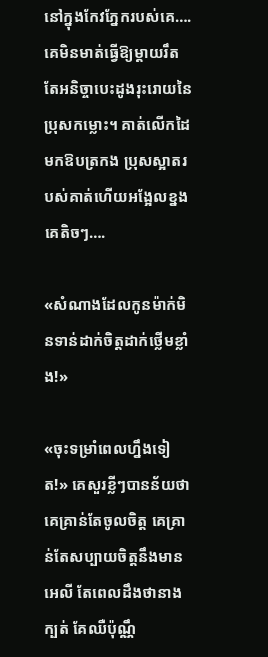នៅក្នុងកែវភ្នែករបស់គេ…. គេមិនមាត់ធ្វើឱ្យម្តាយរឹតតែអនិច្ចាបេះដូងរុះរោយនៃប្រុសកម្លោះ។ គាត់លើកដៃមកឱបត្រកង ប្រុសស្អាតរបស់គាត់ហើយអង្អែលខ្នងគេតិចៗ….

«សំណាងដែលកូនម៉ាក់មិនទាន់ដាក់ចិត្តដាក់ថ្លើមខ្លាំង!»

«ចុះទម្រាំពេលហ្នឹងទៀត!» គេសួរខ្លីៗបានន័យថា គេគ្រាន់តែចូលចិត្ត គេគ្រាន់តែសប្បាយចិត្តនឹងមានអេលី តែពេលដឹងថានាងក្បត់ គែឈឺប៉ុណ្ណឹ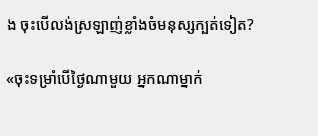ង ចុះបើលង់ស្រឡាញ់ខ្លាំងចំមនុស្សក្បត់ទៀត?

«ចុះទម្រាំបើថ្ងៃណាមួយ អ្នកណាម្នាក់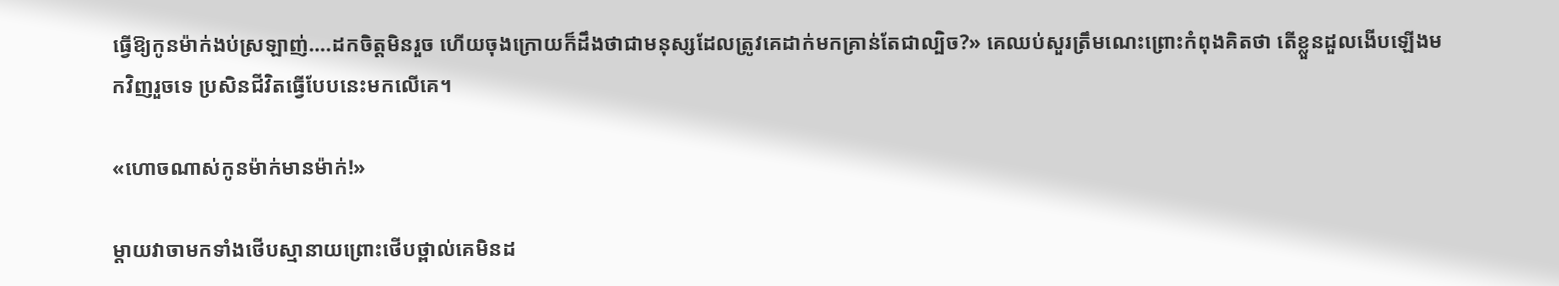ធ្វើឱ្យកូនម៉ាក់ងប់ស្រឡាញ់….ដកចិត្តមិនរួច ហើយចុងក្រោយក៏ដឹងថាជាមនុស្សដែលត្រូវគេដាក់មកគ្រាន់តែជាល្បិច?» គេឈប់សួរត្រឹមណេះព្រោះកំពុងគិតថា តើខ្លួនដួលងើបឡើងមកវិញរួចទេ ប្រសិនជីវិតធ្វើបែបនេះមកលើគេ។

«ហោចណាស់កូនម៉ាក់មានម៉ាក់!»

ម្តាយវាចាមកទាំងថើបស្មានាយព្រោះថើបថ្ពាល់គេមិនដ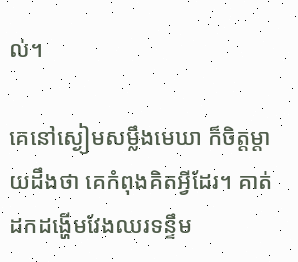ល់។

គេនៅស្ងៀមសម្លឹងមេឃា ក៏ចិត្តម្តាយដឹងថា គេកំពុងគិតអ្វីដែរ។ គាត់ដកដង្ហើមវែងឈរទន្ទឹម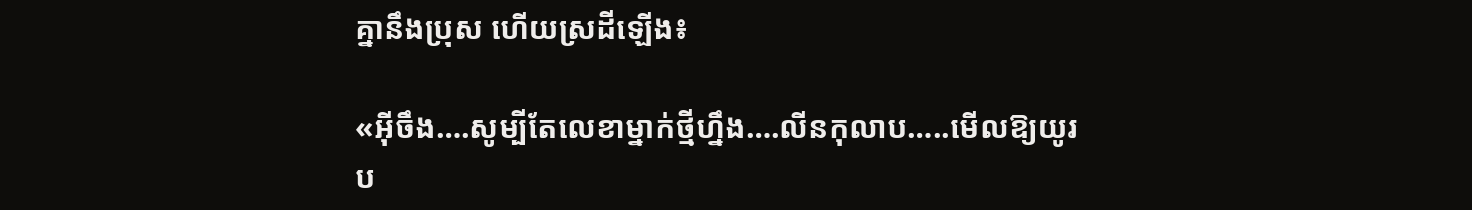គ្នានឹងប្រុស ហើយស្រដីឡើង៖

«អ៊ីចឹង….សូម្បីតែលេខាម្នាក់ថ្មីហ្នឹង….លីនកុលាប…..មើលឱ្យយូរប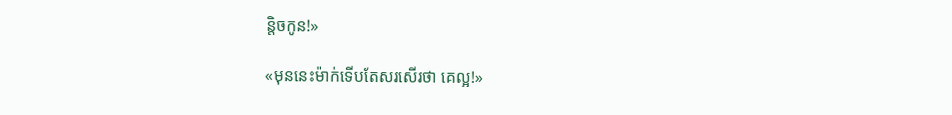ន្តិចកូន!»

«មុននេះម៉ាក់ទើបតែសរសើរថា គេល្អ!»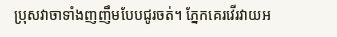ប្រុសវាចាទាំងញញឹមបែបជូរចត់។ ភ្នែកគេរវើរវាយអ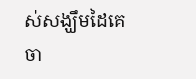ស់សង្ឃឹមដៃគេចា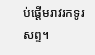ប់ផ្តើមរាវរកទូរសព្ទ។